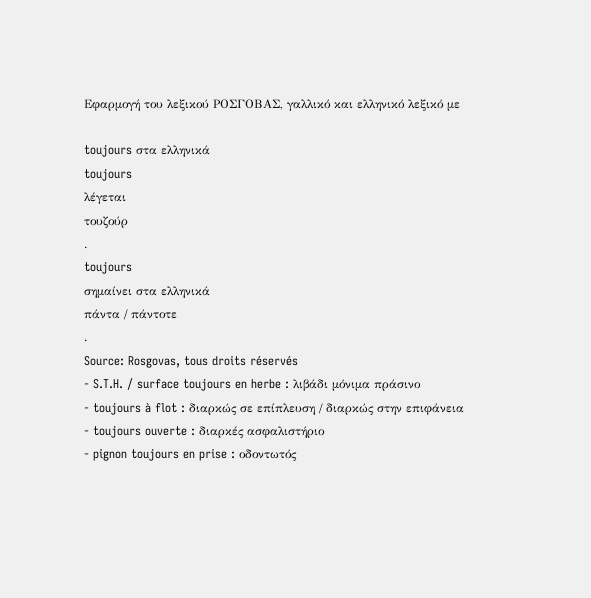Εφαρμογή του λεξικού ΡΟΣΓΟΒΑΣ, γαλλικό και ελληνικό λεξικό με

toujours στα ελληνικά
toujours
λέγεται
τουζούρ
.
toujours
σημαίνει στα ελληνικά
πάντα / πάντοτε
.
Source: Rosgovas, tous droits réservés
- S.T.H. / surface toujours en herbe : λιβάδι μόνιμα πράσινο
- toujours à flot : διαρκώς σε επίπλευση / διαρκώς στην επιφάνεια
- toujours ouverte : διαρκές ασφαλιστήριο
- pignon toujours en prise : οδοντωτός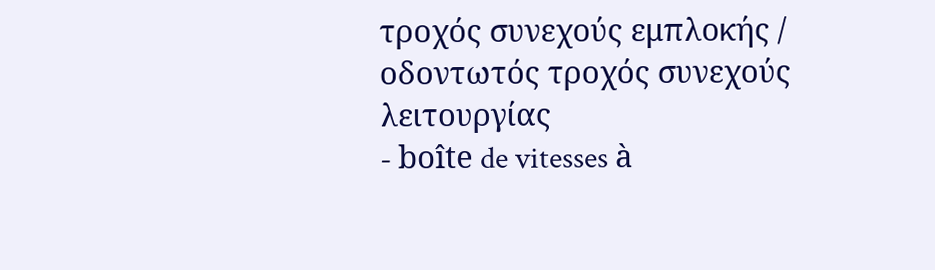τροχός συνεχούς εμπλοκής / οδοντωτός τροχός συνεχούς λειτουργίας
- boîte de vitesses à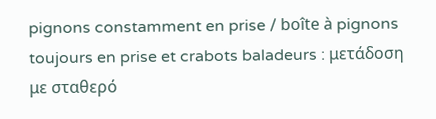pignons constamment en prise / boîte à pignons toujours en prise et crabots baladeurs : μετάδοση με σταθερό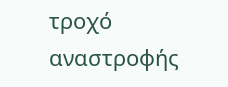τροχό αναστροφής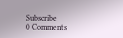Subscribe
0 Comments